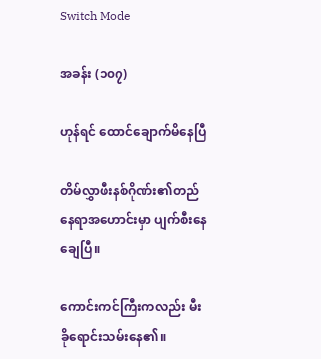Switch Mode

အခန်း (၁၀၇)

ဟုန်ရင် ထောင်ချောက်မိနေပြီ

တိမ်လွှာဖီးနစ်ဂိုဏ်း၏တည်နေရာအဟောင်းမှာ ပျက်စီးနေချေပြီ။

ကောင်းကင်ကြီးကလည်း မီးခိုရောင်းသမ်းနေ၏။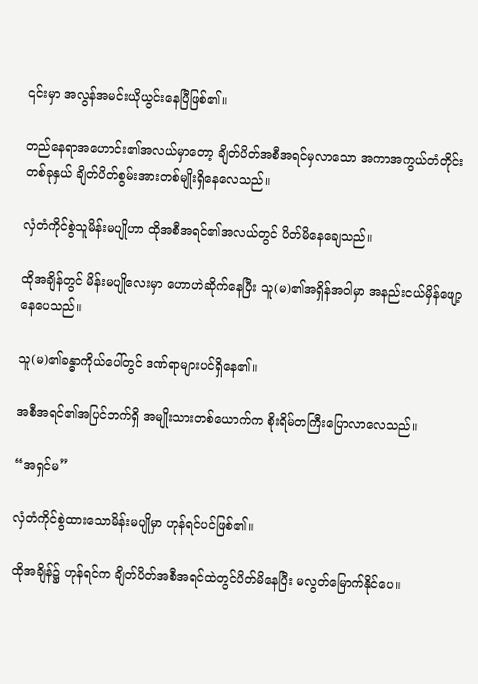၎င်းမှာ အလွန်အမင်းယိုယွင်းနေပြီဖြစ်၏။

တည်နေရာအဟောင်း၏အလယ်မှာတော့ ချိတ်ပိတ်အစီအရင်မှလာသော အကာအကွယ်တံတိုင်းတစ်ခုနှယ် ချိတ်ပိတ်စွမ်းအားတစ်မျိုးရှိနေလေသည်။

လှံတံကိုင်စွဲသူမိန်းမပျိုဟာ ထိုအစီအရင်၏အလယ်တွင် ပိတ်မိနေချေသည်။

ထိုအချိန်တွင် မိန်းမပျိုလေးမှာ ဟောဟဲဆိုက်နေပြီး သူ(မ)၏အရှိန်အဝါမှာ အနည်းငယ်မှိန်ဖျော့နေပေသည်။

သူ(မ)၏ခန္ဓာကိုယ်ပေါ်တွင် ဒဏ်ရာများပင်ရှိနေ၏။

အစီအရင်၏အပြင်ဘက်ရှိ အမျိုးသားတစ်ယောက်က စိုးရိမ်တကြီးပြောလာလေသည်။

“အရှင်မ”

လှံတံကိုင်စွဲထားသောမိန်းမပျိုမှာ ဟုန်ရင်ပင်ဖြစ်၏။

ထိုအချိန်၌ ဟုန်ရင်က ချိတ်ပိတ်အစီအရင်ထဲတွင်ပိတ်မိနေပြီး မလွတ်မြောက်နိုင်ပေ။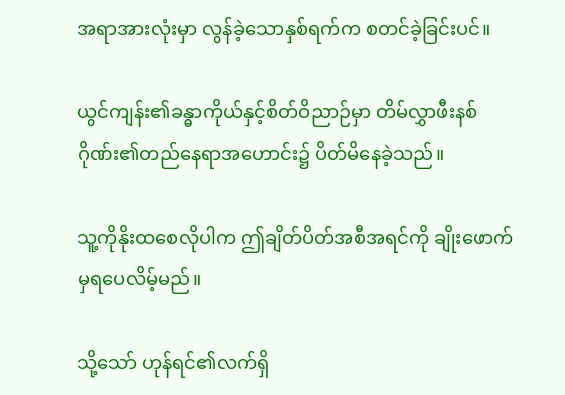အရာအားလုံးမှာ လွန်ခဲ့သောနှစ်ရက်က စတင်ခဲ့ခြင်းပင်။

ယွင်ကျန်း၏ခန္ဓာကိုယ်နှင့်စိတ်ဝိညာဉ်မှာ တိမ်လွှာဖီးနစ်ဂိုဏ်း၏တည်နေရာအဟောင်း၌ ပိတ်မိနေခဲ့သည်။

သူ့ကိုနိုးထစေလိုပါက ဤချိတ်ပိတ်အစီအရင်ကို ချိုးဖောက်မှရပေလိမ့်မည်။

သို့သော် ဟုန်ရင်၏လက်ရှိ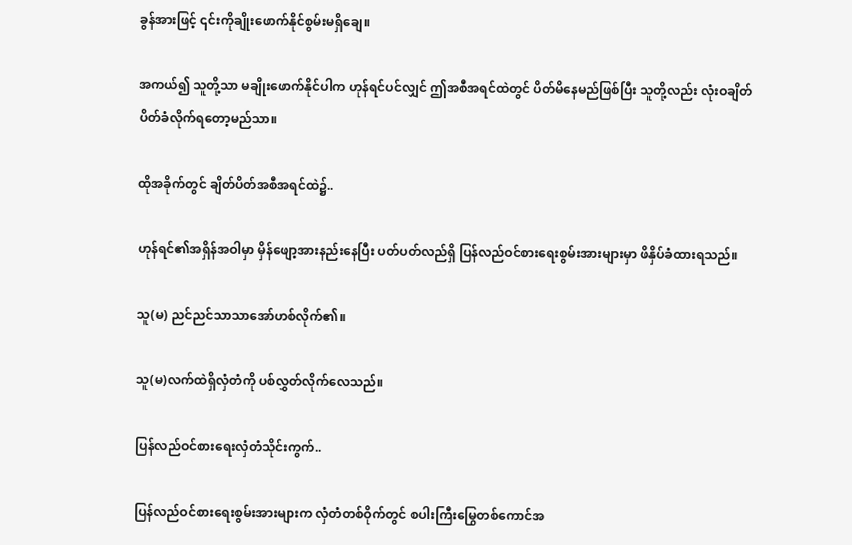ခွန်အားဖြင့် ၎င်းကိုချိုးဖောက်နိုင်စွမ်းမရှိချေ။

အကယ်၍ သူတို့သာ မချိုးဖောက်နိုင်ပါက ဟုန်ရင်ပင်လျှင် ဤအစီအရင်ထဲတွင် ပိတ်မိနေမည်ဖြစ်ပြီး သူတို့လည်း လုံးဝချိတ်ပိတ်ခံလိုက်ရတော့မည်သာ။

ထိုအခိုက်တွင် ချိတ်ပိတ်အစီအရင်ထဲ၌..

ဟုန်ရင်၏အရှိန်အဝါမှာ မှိန်ဖျော့အားနည်းနေပြီး ပတ်ပတ်လည်ရှိ ပြန်လည်ဝင်စားရေးစွမ်းအားများမှာ ဖိနှိပ်ခံထားရသည်။

သူ(မ) ညင်ညင်သာသာအော်ဟစ်လိုက်၏။

သူ(မ)လက်ထဲရှိလှံတံကို ပစ်လွှတ်လိုက်လေသည်။

ပြန်လည်ဝင်စားရေးလှံတံသိုင်းကွက်..

ပြန်လည်ဝင်စားရေးစွမ်းအားများက လှံတံတစ်ဝိုက်တွင် စပါးကြီးမြွေတစ်ကောင်အ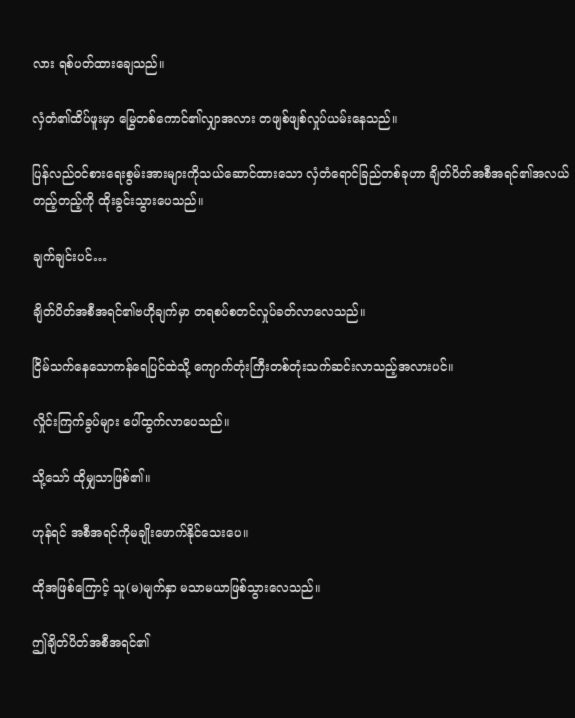လား ရစ်ပတ်ထားချေသည်။

လှံတံ၏ထိပ်ဖူးမှာ မြွေတစ်ကောင်၏လျှာအလား တဖျစ်ဖျစ်လှုပ်ယမ်းနေသည်။

ပြန်လည်ဝင်စားရေးစွမ်းအားများကိုသယ်ဆောင်ထားသော လှံတံရောင်ခြည်တစ်ခုဟာ ချိတ်ပိတ်အစီအရင်၏အလယ်တည့်တည့်ကို ထိုးခွင်းသွားပေသည်။

ချက်ချင်းပင်…

ချိတ်ပိတ်အစီအရင်၏ဗဟိုချက်မှာ တရစပ်စတင်လှုပ်ခတ်လာလေသည်။

ငြိမ်သက်နေသောကန်ရေပြင်ထဲသို့ ကျောက်တုံးကြီးတစ်တုံးသက်ဆင်းလာသည့်အလားပင်။

လှိုင်းကြက်ခွပ်များ ပေါ်ထွက်လာပေသည်။

သို့သော် ထိုမျှသာဖြစ်၏။

ဟုန်ရင် အစီအရင်ကိုမချိုးဖောက်နိုင်သေးပေ။

ထိုအဖြစ်ကြောင့် သူ(မ)မျက်နှာ မသာမယာဖြစ်သွားလေသည်။

ဤချိတ်ပိတ်အစီအရင်၏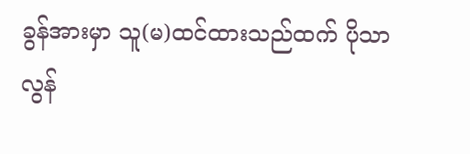ခွန်အားမှာ သူ(မ)ထင်ထားသည်ထက် ပိုသာလွန်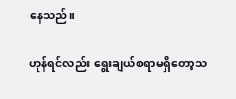နေသည်။

ဟုန်ရင်လည်း ရွေးချယ်စရာမရှိတော့သ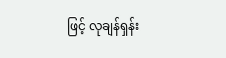ဖြင့် လုချန်ရှန်း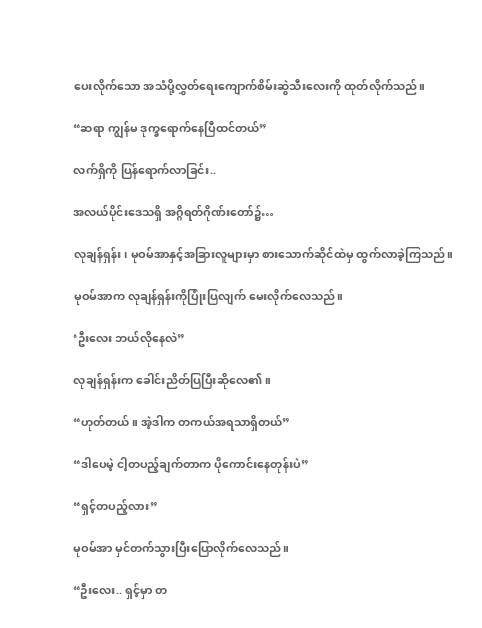ပေးလိုက်သော အသံပို့လွှတ်ရေးကျောက်စိမ်းဆွဲသီးလေးကို ထုတ်လိုက်သည်။

“ဆရာ ကျွန်မ ဒုက္ခရောက်နေပြီထင်တယ်”

လက်ရှိကို ပြန်ရောက်လာခြင်း..

အလယ်ပိုင်းဒေသရှိ အဂ္ဂိရတ်ဂိုဏ်းတော်၌…

လုချန်ရှန်း၊ မုဝမ်အာနှင့်အခြားလူများမှာ စားသောက်ဆိုင်ထဲမှ ထွက်လာခဲ့ကြသည်။

မုဝမ်အာက လုချန်ရှန်းကိုပြုံးပြလျက် မေးလိုက်လေသည်။

‘ဦးလေး ဘယ်လိုနေလဲ”

လုချန်ရှန်းက ခေါင်းညိတ်ပြပြီးဆိုလေ၏။

“ဟုတ်တယ်။ အဲ့ဒါက တကယ်အရသာရှိတယ်”

“ဒါပေမဲ့ ငါ့တပည့်ချက်တာက ပိုကောင်းနေတုန်းပဲ”

“ရှင့်တပည့်လား”

မုဝမ်အာ မှင်တက်သွားပြီးပြောလိုက်လေသည်။

“ဦးလေး.. ရှင့်မှာ တ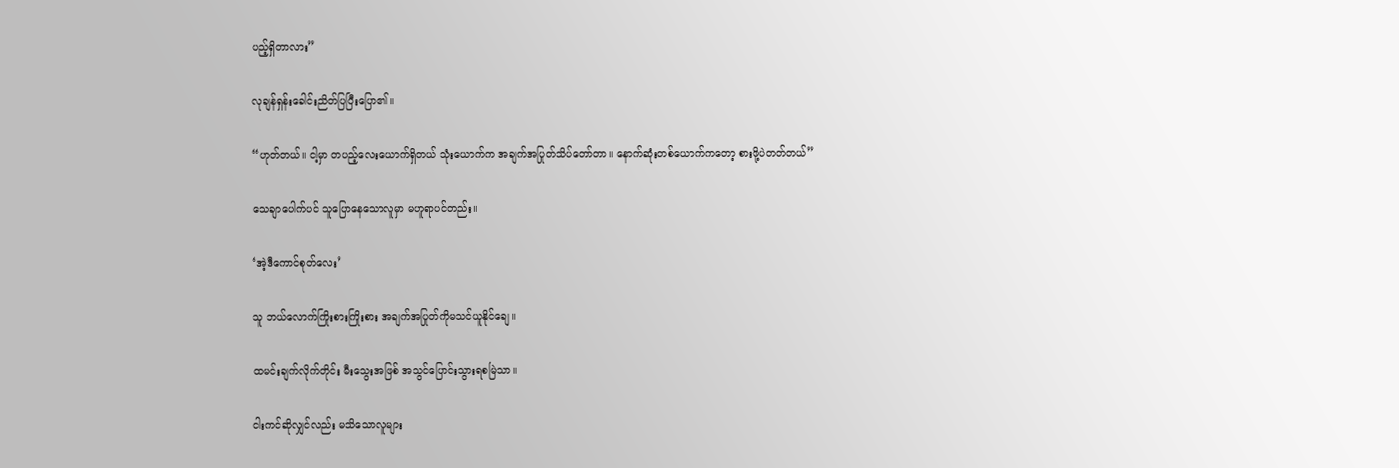ပည့်ရှိတာလား”

လုချန်ရှန်းခေါင်းညိတ်ပြပြီးပြော၏။

“ဟုတ်တယ်။ ငါ့မှာ တပည့်လေးယောက်ရှိတယ် သုံးယောက်က အချက်အပြုတ်သိပ်တော်တာ။ နောက်ဆုံးတစ်ယောက်ကတော့ စားဖို့ပဲတတ်တယ်”

သေချာပေါက်ပင် သူပြောနေသောလူမှာ မဟူရာပင်တည်း။

‘အဲ့ဒီကောင်စုတ်လေး’

သူ ဘယ်လောက်ကြိုးစားကြိုးစား အချက်အပြုတ်ကိုမသင်ယူနိုင်ချေ။

ထမင်းချက်လိုက်တိုင်း မီးသွေးအဖြစ် အသွင်ပြောင်းသွားရစမြဲသာ။

ငါးကင်ဆိုလျှင်လည်း မသိသောလူများ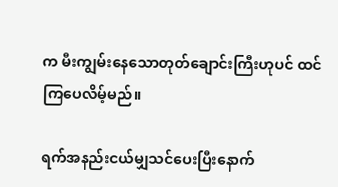က မီးကျွမ်းနေသောတုတ်ချောင်းကြီးဟုပင် ထင်ကြပေလိမ့်မည်။

ရက်အနည်းငယ်မျှသင်ပေးပြီးနောက်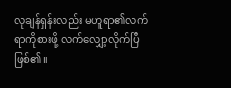လုချန်ရှန်းလည်း မဟူရာ၏လက်ရာကိုစားဖို့ လက်လျှော့လိုက်ပြီဖြစ်၏။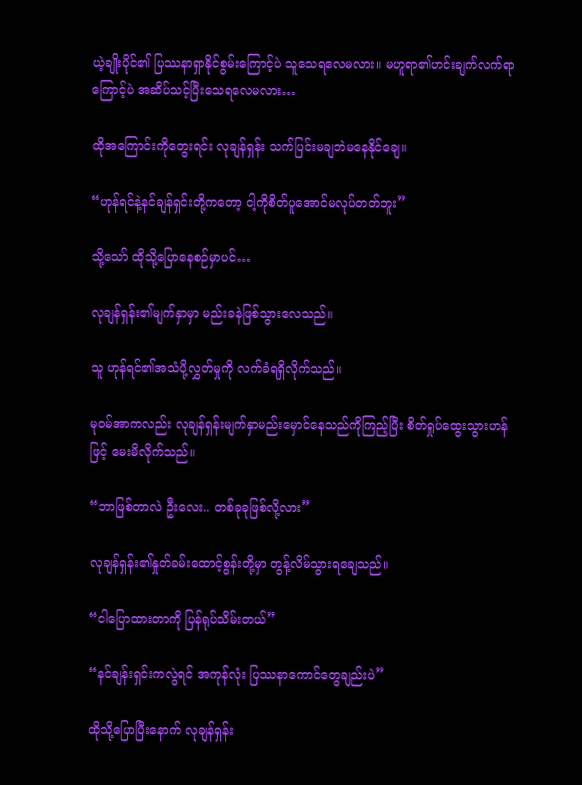ယဲ့ချိုးပိုင်၏ ပြဿနာရှာနိုင်စွမ်းကြောင့်ပဲ သူသေရလေမလား။ မဟူရာ၏ဟင်းချက်လက်ရာကြောင့်ပဲ အဆိပ်သင့်ပြီးသေရလေမလား…

ထိုအကြောင်းကိုတွေးရင်း လုချန်ရှန်း သက်ပြင်းမချဘဲမနေနိုင်ချေ။

“ဟုန်ရင်နဲ့နင်ချန်ရှင်းတို့ကတော့ ငါ့ကိုစိတ်ပူအောင်မလုပ်တတ်ဘူး”

သို့သော် ထိုသို့ပြောနေစဉ်မှာပင်…

လုချန်ရှန်း၏မျက်နှာမှာ မည်းခနဲဖြစ်သွားလေသည်။

သူ ဟုန်ရင်၏အသံပို့လွှတ်မှုကို လက်ခံရရှိလိုက်သည်။

မုဝမ်အာကလည်း လုချန်ရှန်းမျက်နှာမည်းမှောင်နေသည်ကိုကြည့်ပြီး စိတ်ရှုပ်ထွေးသွားဟန်ဖြင့် မေးမိလိုက်သည်။

“ဘာဖြစ်တာလဲ ဦးလေး.. တစ်ခုခုဖြစ်လို့လား”

လုချန်ရှန်း၏နှုတ်ခမ်းထောင့်စွန်းတို့မှာ တွန့်လိမ်သွားရချေသည်။

“ငါပြောထားတာကို ပြန်ရုပ်သိမ်းတယ်”

“နင်ချန်းရှင်းကလွဲရင် အကုန်လုံး ပြဿနာကောင်တွေချည်းပဲ”

ထိုသို့ပြောပြီးနောက် လုချန်ရှန်း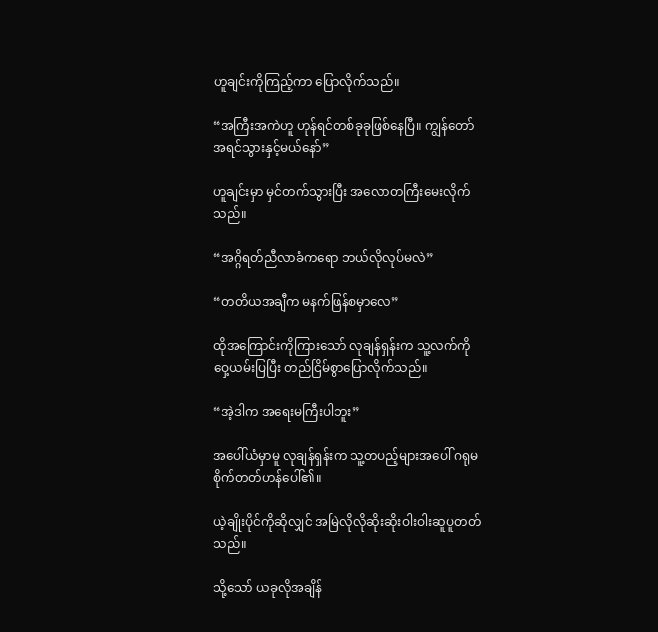ဟူချင်းကိုကြည့်ကာ ပြောလိုက်သည်။

“အကြီးအကဲဟူ ဟုန်ရင်တစ်ခုခုဖြစ်နေပြီ။ ကျွန်တော် အရင်သွားနှင့်မယ်နော်”

ဟူချင်းမှာ မှင်တက်သွားပြီး အလောတကြီးမေးလိုက်သည်။

“အဂ္ဂိရတ်ညီလာခံကရော ဘယ်လိုလုပ်မလဲ”

“တတိယအချီက မနက်ဖြန်စမှာလေ”

ထိုအကြောင်းကိုကြားသော် လုချန်ရှန်းက သူ့လက်ကိုဝှေ့ယမ်းပြပြီး တည်ငြိမ်စွာပြောလိုက်သည်။

“အဲ့ဒါက အရေးမကြီးပါဘူး”

အပေါ်ယံမှာမူ လုချန်ရှန်းက သူ့တပည့်များအပေါ် ဂရုမစိုက်တတ်ဟန်ပေါ်၏။

ယဲ့ချိုးပိုင်ကိုဆိုလျှင် အမြဲလိုလိုဆိုးဆိုးဝါးဝါးဆူပူတတ်သည်။

သို့သော် ယခုလိုအချိန်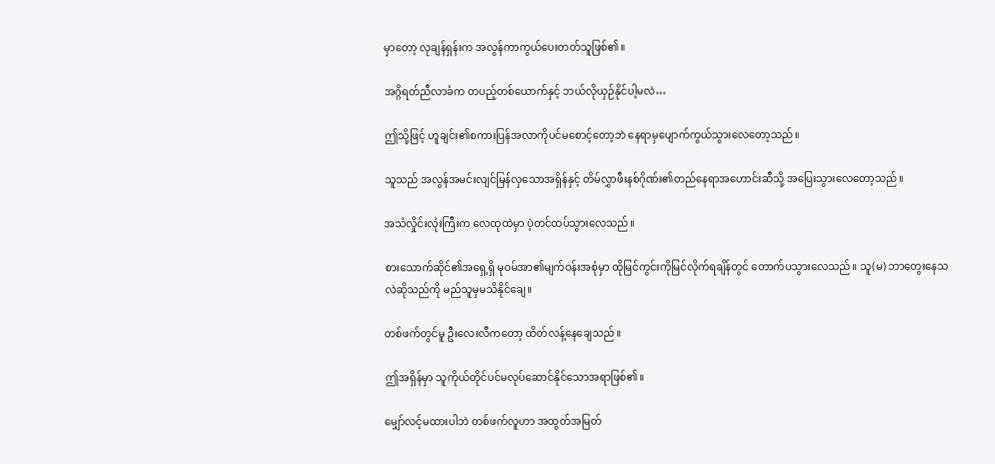မှာတော့ လုချန်ရှန်းက အလွန်ကာကွယ်ပေးတတ်သူဖြစ်၏။

အဂ္ဂိရတ်ညီလာခံက တပည့်တစ်ယောက်နှင့် ဘယ်လိုယှဉ်နိုင်ပါ့မလဲ…

ဤသို့ဖြင့် ဟူချင်း၏စကားပြန်အလာကိုပင်မစောင့်တော့ဘဲ နေရာမှပျောက်ကွယ်သွားလေတော့သည်။

သူသည် အလွန်အမင်းလျင်မြန်လှသောအရှိန်နှင့် တိမ်လွှာဖီးနစ်ဂိုဏ်း၏တည်နေရာအဟောင်းဆီသို့ အပြေးသွားလေတော့သည်။

အသံလှိုင်းလုံးကြီးက လေထုထဲမှာ ပဲ့တင်ထပ်သွားလေသည်။

စားသောက်ဆိုင်၏အရှေ့ရှိ မုဝမ်အာ၏မျက်ဝန်းအစုံမှာ ထိုမြင်ကွင်းကိုမြင်လိုက်ရချိန်တွင် တောက်ပသွားလေသည်။ သူ(မ) ဘာတွေးနေသလဲဆိုသည်ကို မည်သူမှမသိနိုင်ချေ။

တစ်ဖက်တွင်မူ ဦးလေးလီကတော့ ထိတ်လန့်နေချေသည်။

ဤအရှိန်မှာ သူကိုယ်တိုင်ပင်မလုပ်ဆောင်နိုင်သောအရာဖြစ်၏။

မျှော်လင့်မထားပါဘဲ တစ်ဖက်လူဟာ အထွတ်အမြတ်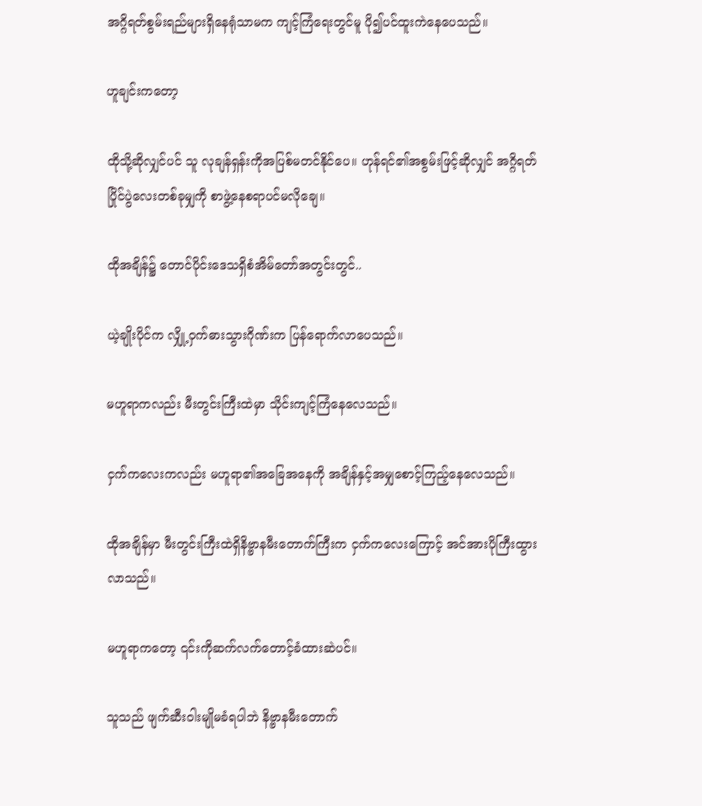အဂ္ဂိရတ်စွမ်းရည်များရှိနေရုံသာမက ကျင့်ကြံရေးတွင်မူ ပို၍ပင်ထူးကဲနေပေသည်။

ဟူချင်းကတော့

ထိုသို့ဆိုလျှင်ပင် သူ လုချန်ရှန်းကိုအပြစ်မတင်နိုင်ပေ။ ဟုန်ရင်၏အစွမ်းဖြင့်ဆိုလျှင် အဂ္ဂိရတ်ပြိုင်ပွဲလေးတစ်ခုမျှကို စာဖွဲ့နေစရာပင်မလိုချေ။

ထိုအချိန်၌ တောင်ပိုင်းဒေသရှိစံအိမ်တော်အတွင်းတွင်..

ယဲ့ချိုးပိုင်က လျှို့ဝှက်ဓားသွားဂိုဏ်းက ပြန်ရောက်လာပေသည်။

မဟူရာကလည်း မီးတွင်းကြီးထဲမှာ သိုင်းကျင့်ကြံနေလေသည်။

ငှက်ကလေးကလည်း မဟူရာ၏အခြေအနေကို အချိန်နှင့်အမျှစောင့်ကြည့်နေလေသည်။

ထိုအချိန်မှာ မီးတွင်းကြီးထဲရှိနိဗ္ဗာနမီးတောက်ကြီးက ငှက်ကလေးကြောင့် အင်အားပိုကြီးထွားလာသည်။

မဟူရာကတော့ ၎င်းကိုဆက်လက်တောင့်ခံထားဆဲပင်။

သူသည် ဖျက်ဆီးဝါးမျိုမခံရပါဘဲ နိဗ္ဗာနမီးတောက်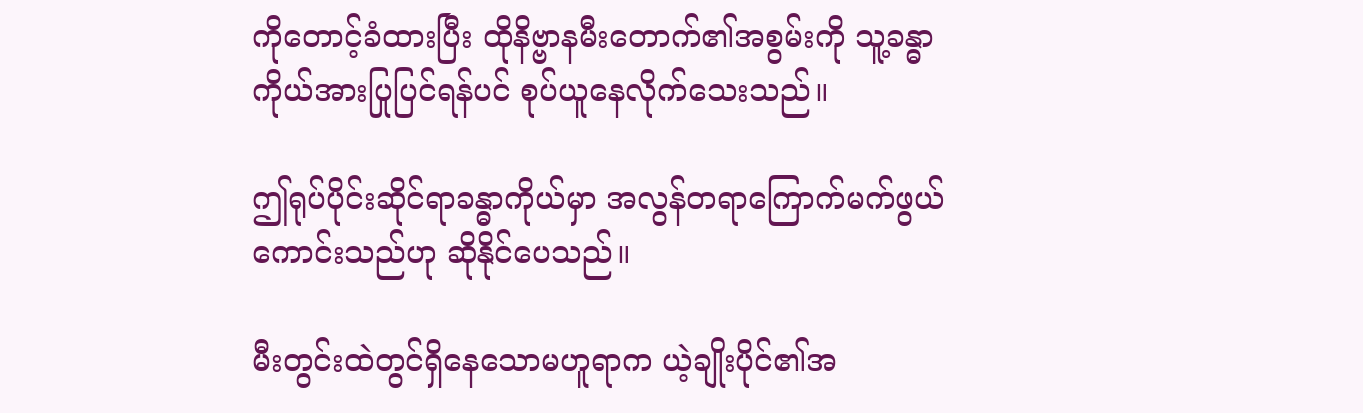ကိုတောင့်ခံထားပြီး ထိုနိဗ္ဗာနမီးတောက်၏အစွမ်းကို သူ့ခန္ဓာကိုယ်အားပြုပြင်ရန်ပင် စုပ်ယူနေလိုက်သေးသည်။

ဤရုပ်ပိုင်းဆိုင်ရာခန္ဓာကိုယ်မှာ အလွန်တရာကြောက်မက်ဖွယ်ကောင်းသည်ဟု ဆိုနိုင်ပေသည်။

မီးတွင်းထဲတွင်ရှိနေသောမဟူရာက ယဲ့ချိုးပိုင်၏အ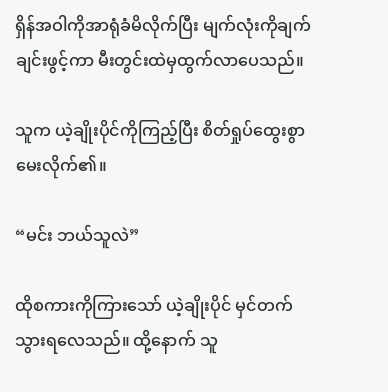ရှိန်အဝါကိုအာရုံခံမိလိုက်ပြီး မျက်လုံးကိုချက်ချင်းဖွင့်ကာ မီးတွင်းထဲမှထွက်လာပေသည်။

သူက ယဲ့ချိုးပိုင်ကိုကြည့်ပြီး စိတ်ရှုပ်ထွေးစွာမေးလိုက်၏။

“မင်း ဘယ်သူလဲ”

ထိုစကားကိုကြားသော် ယဲ့ချိုးပိုင် မှင်တက်သွားရလေသည်။ ထို့နောက် သူ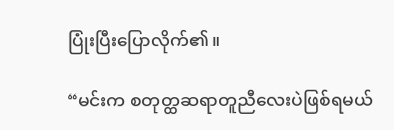ပြုံးပြီးပြောလိုက်၏။

“မင်းက စတုတ္ထဆရာတူညီလေးပဲဖြစ်ရမယ်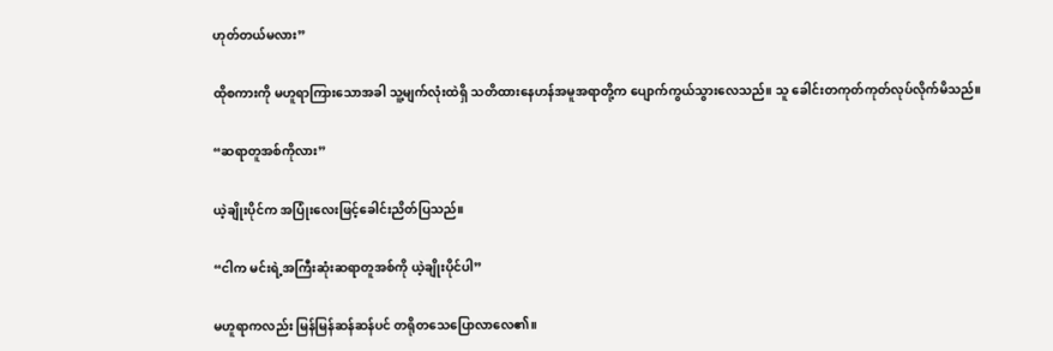ဟုတ်တယ်မလား”

ထိုစကားကို မဟူရာကြားသောအခါ သူ့မျက်လုံးထဲရှိ သတိထားနေဟန်အမူအရာတို့က ပျောက်ကွယ်သွားလေသည်။ သူ ခေါင်းတကုတ်ကုတ်လုပ်လိုက်မိသည်။

“ဆရာတူအစ်ကိုလား”

ယဲ့ချိုးပိုင်က အပြုံးလေးဖြင့်ခေါင်းညိတ်ပြသည်။

“ငါက မင်းရဲ့အကြီးဆုံးဆရာတူအစ်ကို ယဲ့ချိုးပိုင်ပါ”

မဟူရာကလည်း မြန်မြန်ဆန်ဆန်ပင် တရိုတသေပြောလာလေ၏။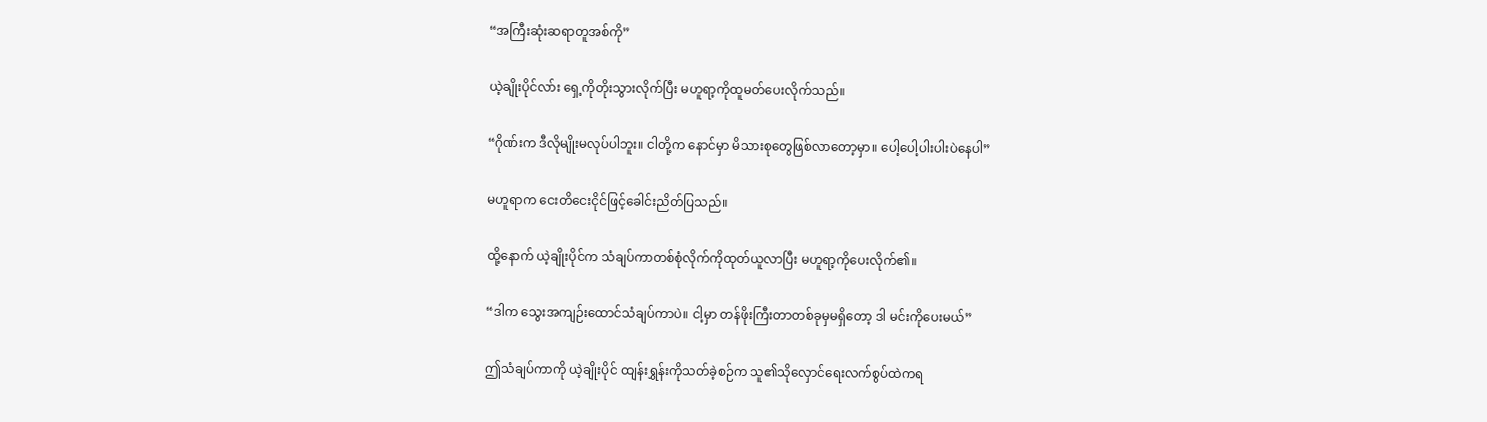“အကြီးဆုံးဆရာတူအစ်ကို”

ယဲ့ချိုးပိုင်လာ်း ရှေ့ကိုတိုးသွားလိုက်ပြီး မဟူရာ့ကိုထူမတ်ပေးလိုက်သည်။

“ဂိုဏ်းက ဒီလိုမျိုးမလုပ်ပါဘူး။ ငါတို့က နောင်မှာ မိသားစုတွေဖြစ်လာတော့မှာ။ ပေါ့ပေါ့ပါးပါးပဲနေပါ”

မဟူရာက ငေးတိငေးငိုင်ဖြင့်ခေါင်းညိတ်ပြသည်။

ထို့နောက် ယဲ့ချိုးပိုင်က သံချပ်ကာတစ်စုံလိုက်ကိုထုတ်ယူလာပြီး မဟူရာ့ကိုပေးလိုက်၏။

“ဒါက သွေးအကျဉ်းထောင်သံချပ်ကာပဲ။ ငါ့မှာ တန်ဖိုးကြီးတာတစ်ခုမှမရှိတော့ ဒါ မင်းကိုပေးမယ်”

ဤသံချပ်ကာကို ယဲ့ချိုးပိုင် ထျန်းရွှန်းကိုသတ်ခဲ့စဉ်က သူ၏သိုလှောင်ရေးလက်စွပ်ထဲကရ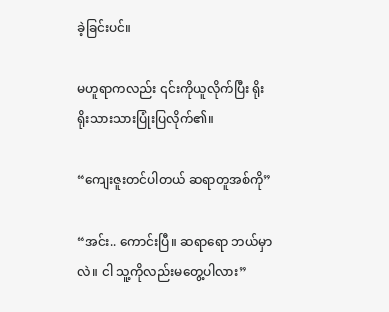ခဲ့ခြင်းပင်။

မဟူရာကလည်း ၎င်းကိုယူလိုက်ပြီး ရိုးရိုးသားသားပြုံးပြလိုက်၏။

“ကျေးဇူးတင်ပါတယ် ဆရာတူအစ်ကို”

“အင်း.. ကောင်းပြီ။ ဆရာရော ဘယ်မှာလဲ။ ငါ သူ့ကိုလည်းမတွေ့ပါလား”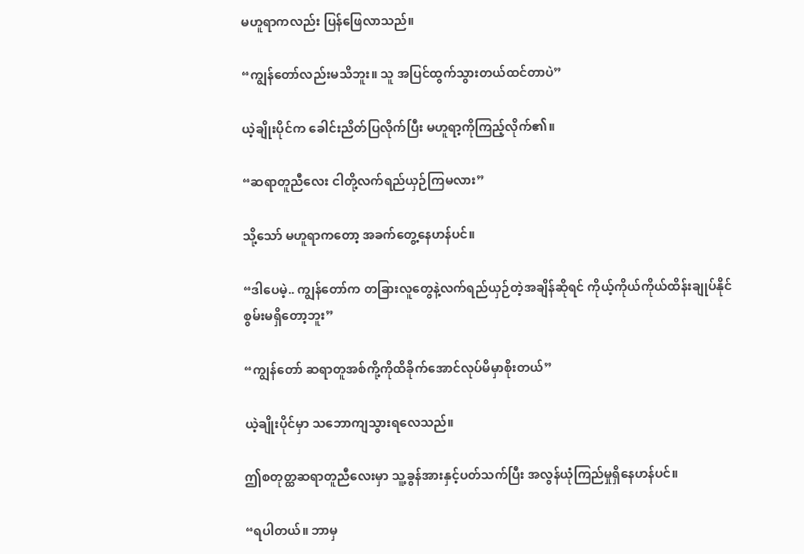မဟူရာကလည်း ပြန်ဖြေလာသည်။

“ကျွန်တော်လည်းမသိဘူး။ သူ အပြင်ထွက်သွားတယ်ထင်တာပဲ”

ယဲ့ချိုးပိုင်က ခေါင်းညိတ်ပြလိုက်ပြီး မဟူရာ့ကိုကြည့်လိုက်၏။

“ဆရာတူညီလေး ငါတို့လက်ရည်ယှဉ်ကြမလား”

သို့သော် မဟူရာကတော့ အခက်တွေ့နေဟန်ပင်။

“ဒါပေမဲ့.. ကျွန်တော်က တခြားလူတွေနဲ့လက်ရည်ယှဉ်တဲ့အချိန်ဆိုရင် ကိုယ့်ကိုယ်ကိုယ်ထိန်းချုပ်နိုင်စွမ်းမရှိတော့ဘူး”

“ကျွန်တော် ဆရာတူအစ်ကို့ကိုထိခိုက်အောင်လုပ်မိမှာစိုးတယ်”

ယဲ့ချိုးပိုင်မှာ သဘောကျသွားရလေသည်။

ဤစတုတ္ထဆရာတူညီလေးမှာ သူ့ခွန်အားနှင့်ပတ်သက်ပြီး အလွန်ယုံကြည်မှုရှိနေဟန်ပင်။

“ရပါတယ်။ ဘာမှ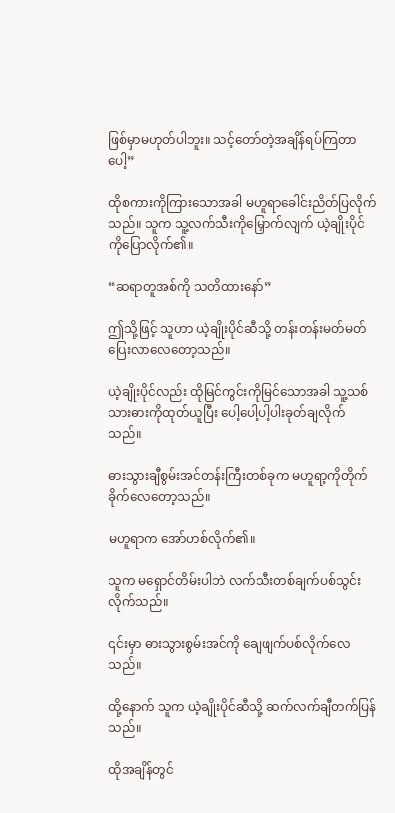ဖြစ်မှာမဟုတ်ပါဘူး။ သင့်တော်တဲ့အချိန်ရပ်ကြတာပေါ့”

ထိုစကားကိုကြားသောအခါ မဟူရာခေါင်းညိတ်ပြလိုက်သည်။ သူက သူ့လက်သီးကိုမြှောက်လျက် ယဲ့ချိုးပိုင်ကိုပြောလိုက်၏။

“ဆရာတူအစ်ကို သတိထားနော်”

ဤသို့ဖြင့် သူဟာ ယဲ့ချိုးပိုင်ဆီသို့ တန်းတန်းမတ်မတ်ပြေးလာလေတော့သည်။

ယဲ့ချိုးပိုင်လည်း ထိုမြင်ကွင်းကိုမြင်သောအခါ သူ့သစ်သားဓားကိုထုတ်ယူပြီး ပေါ့ပေါ့ပါ့ပါးခုတ်ချလိုက်သည်။

ဓားသွားချီစွမ်းအင်တန်းကြီးတစ်ခုက မဟူရာ့ကိုတိုက်ခိုက်လေတော့သည်။

မဟူရာက အော်ဟစ်လိုက်၏။

သူက မရှောင်တိမ်းပါဘဲ လက်သီးတစ်ချက်ပစ်သွင်းလိုက်သည်။

၎င်းမှာ ဓားသွားစွမ်းအင်ကို ချေဖျက်ပစ်လိုက်လေသည်။

ထို့နောက် သူက ယဲ့ချိုးပိုင်ဆီသို့ ဆက်လက်ချီတက်ပြန်သည်။

ထိုအချိန်တွင်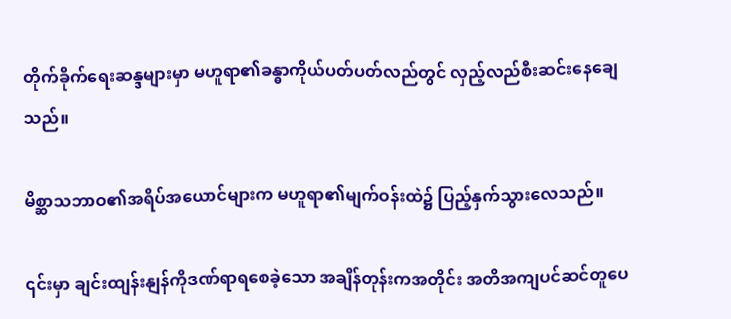တိုက်ခိုက်ရေးဆန္ဒများမှာ မဟူရာ၏ခန္ဓာကိုယ်ပတ်ပတ်လည်တွင် လှည့်လည်စီးဆင်းနေချေသည်။

မိစ္ဆာသဘာဝ၏အရိပ်အယောင်များက မဟူရာ၏မျက်ဝန်းထဲ၌ ပြည့်နှက်သွားလေသည်။

၎င်းမှာ ချင်းထျန်းနျန်ကိုဒဏ်ရာရစေခဲ့သော အချိန်တုန်းကအတိုင်း အတိအကျပင်ဆင်တူပေ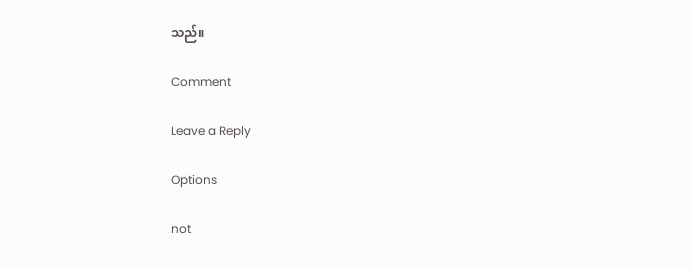သည်။

Comment

Leave a Reply

Options

not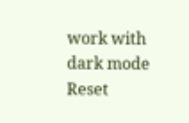work with dark mode
Reset